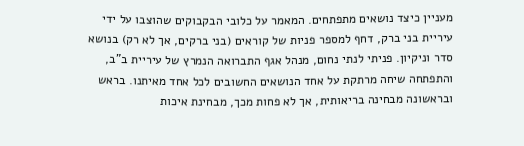מעניין כיצד נושאים מתפתחים. המאמר על כלובי הבקבוקים שהוצבו על ידי עיריית בני ברק, דחף למספר פניות של קוראים (בני ברקים, אך לא רק) בנושא סדר וניקיון. פניתי לנתי נחום, מנהל אגף התברואה הנמרץ של עיריית ב"ב, והתפתחה שיחה מרתקת על אחד הנושאים החשובים לכל אחד מאיתנו. בראש ובראשונה מבחינה בריאותית, אך לא פחות מכך, מבחינת איכות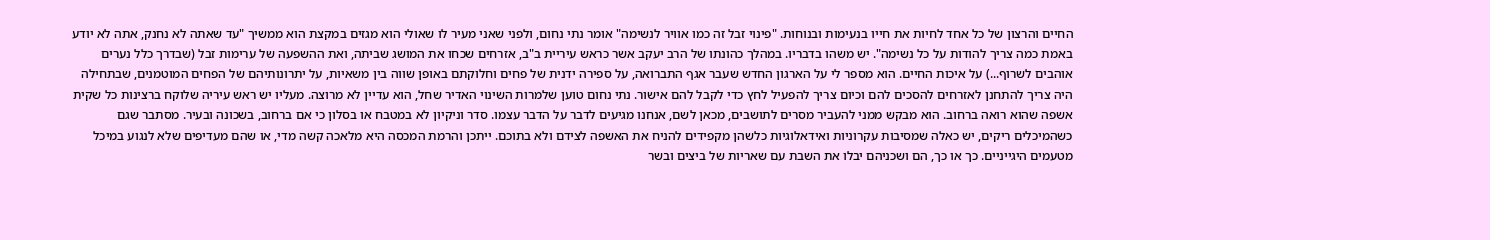החיים והרצון של כל אחד לחיות את חייו בנעימות ובנוחות. "פינוי זבל זה כמו אוויר לנשימה" אומר נתי נחום, ולפני שאני מעיר לו שאולי הוא מגזים במקצת הוא ממשיך "עד שאתה לא נחנק, אתה לא יודע באמת כמה צריך להודות על כל נשימה". יש משהו בדבריו. במהלך כהונתו של הרב יעקב אשר כראש עיריית ב"ב, אזרחים שכחו את המושג שביתה, ואת ההשפעה של ערימות זבל (שבדרך כלל נערים אוהבים לשרוף...) על איכות החיים. הוא מספר לי על הארגון החדש שעבר אגף התברואה, על ספירה ידנית של פחים וחלוקתם באופן שווה בין משאיות, על יתרונותיהם של הפחים המוטמנים, שבתחילה היה צריך להתחנן לאזרחים להסכים להם וכיום צריך להפעיל לחץ כדי לקבל להם אישור. נתי נחום טוען שלמרות השינוי האדיר שחל, הוא עדיין לא מרוצה. מעליו יש ראש עיריה שלוקח ברצינות כל שקית אשפה שהוא רואה ברחוב. הוא מבקש ממני להעביר מסרים לתושבים, מכאן לשם, אנחנו מגיעים לדבר על הדבר עצמו. סדר וניקיון לא במטבח או בסלון כי אם ברחוב, בשכונה ובעיר. מסתבר שגם כשהמיכלים ריקים, יש כאלה שמסיבות עקרוניות ואידאלוגיות כלשהן מקפידים להניח את האשפה לצידם ולא בתוכם. ייתכן והרמת המכסה היא מלאכה קשה מדי, או שהם מעדיפים שלא לנגוע במיכל מטעמים היגייניים. כך או כך, הם ושכניהם יבלו את השבת עם שאריות של ביצים ובשר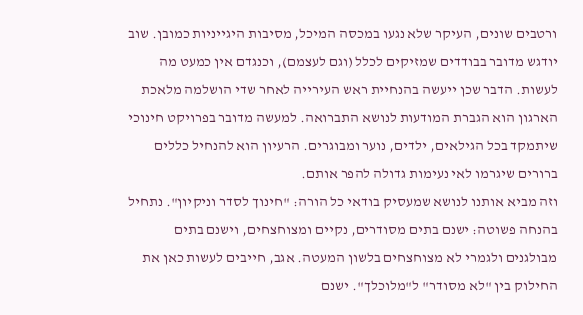ורטבים שונים, העיקר שלא נגעו במכסה המיכל, מסיבות היגייניות כמובן. שוב יודגש מדובר בבודדים שמזיקים לכלל (וגם לעצמם), וכנגדם אין כמעט מה לעשות. הדבר שכן ייעשה בהנחיית ראש העירייה לאחר שדי הושלמה מלאכת הארגון הוא הגברת המודעות לנושא התברואה. למעשה מדובר בפרויקט חינוכי שיתמקד בכל הגילאים, ילדים, נוער ומבוגרים. הרעיון הוא להנחיל כללים ברורים שיגרמו לאי נעימות גדולה להפר אותם.
וזה מביא אותנו לנושא שמעסיק בודאי כל הורה: "חינוך לסדר וניקיון". נתחיל בהנחה פשוטה: ישנם בתים מסודרים, נקיים ומצוחצחים, וישנם בתים מבולגנים ולגמרי לא מצוחצחים בלשון המעטה. אגב, חייבים לעשות כאן את החילוק בין "לא מסודר" ל"מלוכלך". ישנם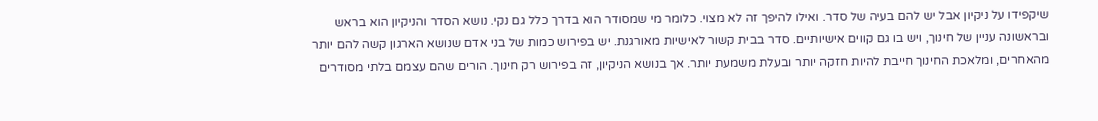שיקפידו על ניקיון אבל יש להם בעיה של סדר. ואילו להיפך זה לא מצוי. כלומר מי שמסודר הוא בדרך כלל גם נקי. נושא הסדר והניקיון הוא בראש ובראשונה עניין של חינוך, ויש בו גם קווים אישיותיים. סדר בבית קשור לאישיות מאורגנת. יש בפירוש כמות של בני אדם שנושא הארגון קשה להם יותר מהאחרים, ומלאכת החינוך חייבת להיות חזקה יותר ובעלת משמעת יותר. אך בנושא הניקיון, זה בפירוש רק חינוך. הורים שהם עצמם בלתי מסודרים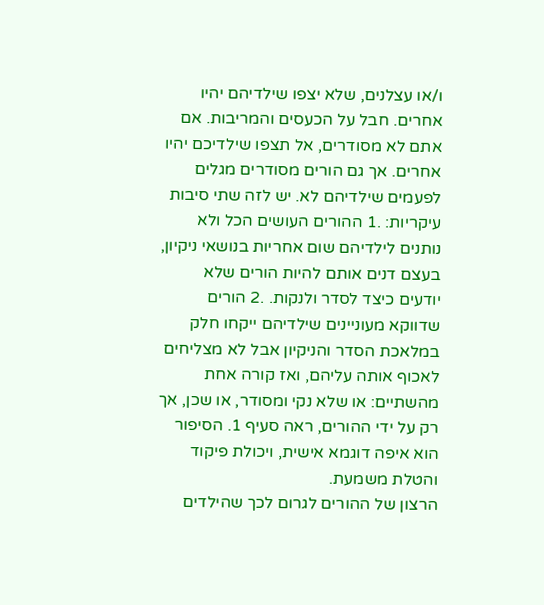ו/או עצלנים, שלא יצפו שילדיהם יהיו אחרים. חבל על הכעסים והמריבות. אם אתם לא מסודרים, אל תצפו שילדיכם יהיו אחרים. אך גם הורים מסודרים מגלים לפעמים שילדיהם לא. יש לזה שתי סיבות עיקריות: .1 ההורים העושים הכל ולא נותנים לילדיהם שום אחריות בנושאי ניקיון, בעצם דנים אותם להיות הורים שלא יודעים כיצד לסדר ולנקות. .2 הורים שדווקא מעוניינים שילדיהם ייקחו חלק במלאכת הסדר והניקיון אבל לא מצליחים לאכוף אותה עליהם, ואז קורה אחת מהשתיים: או שלא נקי ומסודר, או שכן, אך רק על ידי ההורים, ראה סעיף 1. הסיפור הוא איפה דוגמא אישית, ויכולת פיקוד והטלת משמעת.
הרצון של ההורים לגרום לכך שהילדים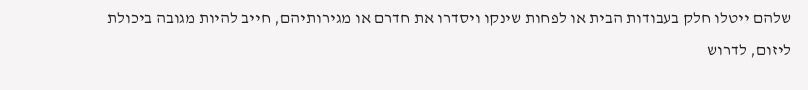שלהם ייטלו חלק בעבודות הבית או לפחות שינקו ויסדרו את חדרם או מגירותיהם, חייב להיות מגובה ביכולת ליזום, לדרוש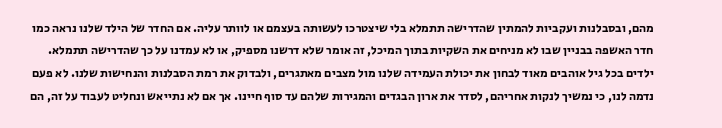מהם, ובסבלנות ועקביות להמתין שהדרישה תתמלא בלי שיצטרכו לעשותה בעצמם או לוותר עליה. אם החדר של הילד שלנו נראה כמו חדר האשפה בבניין שבו לא מניחים את השקיות בתוך המיכל, זה אומר שלא דרשנו מספיק, או לא עמדנו על כך שהדרישה תתמלא. ילדים בכל גיל אוהבים מאוד לבחון את יכולת העמידה שלנו מול מצבים מאתגרים, ולבדוק את רמת הסבלנות והנחישות שלנו. לא פעם נדמה לנו, כי נמשיך לנקות אחריהם, לסדר את ארון הבגדים והמגירות שלהם עד סוף חיינו. אך אם לא נתייאש ונחליט לעבוד על זה, הם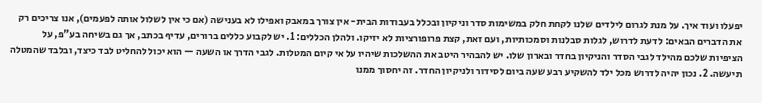יפעלו ועוד איך. על מנת לגרום לילדים שלנו לקחת חלק במשימות סדר וניקיון ובכלל בעבודות הבית- אין צורך במאבק ואפילו לא בענישה (אם כי אין לשלול אותה לפעמים), אנו צריכים רק את הדברים הבאים: לדעת לדרוש, לגלות סבלנות וסמכותיות, ועם זאת, קצת פרופורציות לא יזיקו. ולהלן הכללים: 1. יש לקבוע כללים ברורים, עדיף בכתב, אך גם בשיחה בע"פ, על הציפיות שלכם מהילד לגבי הסדר והניקיון בחדר ובארון שלו. יש להבהיר היטב את ההשלכות שיהיו על אי קיום המטלות. לגבי הדרך או השעה — הוא יכול להחליט לבד כיצד, ובלבד שהמטלה תיעשה. 2. נכון יהיה לדרוש מכל ילד להשקיע רבע שעה ביום לסידור ולניקיון החדר. זה יחסוך ממנו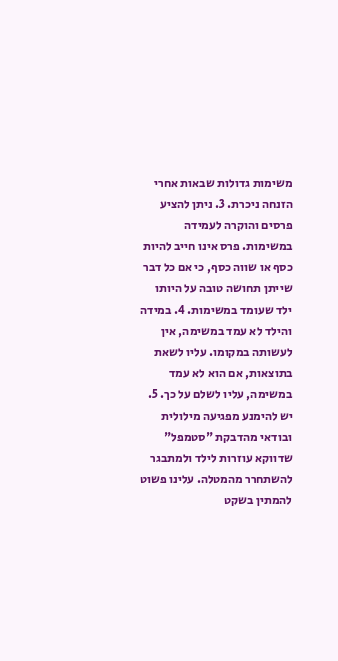משימות גדולות שבאות אחרי הזנחה ניכרת. 3. ניתן להציע פרסים והוקרה לעמידה במשימות. פרס אינו חייב להיות כסף או שווה כסף, כי אם כל דבר שייתן תחושה טובה על היותו ילד שעומד במשימות. 4. במידה והילד לא עמד במשימה, אין לעשותה במקומו. עליו לשאת בתוצאות, אם הוא לא עמד במשימה, עליו לשלם על כך. 5. יש להימנע מפגיעה מילולית ובודאי מהדבקת "סטמפל" שדווקא עוזרות לילד ולמתבגר להשתחרר מהמטלה. עלינו פשוט להמתין בשקט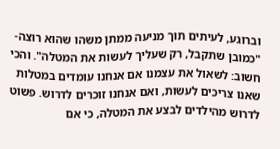וברוגע, לעיתים תוך מניעה ממתן משהו שהוא רוצה- "כמובן שתקבל, רק שעליך לעשות את המטלה". והכי חשוב: לשאול את עצמנו אם אנחנו עומדים במטלות שאנו צריכים לעשות, ואם אנחנו זוכרים לדרוש. פשוט לדרוש מהילדים לבצע את המטלה, כי אם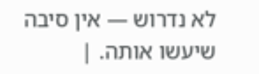לא נדרוש — אין סיבה שיעשו אותה. |